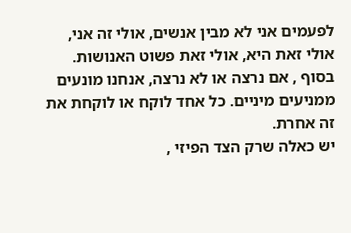לפעמים אני לא מבין אנשים, אולי זה אני, אולי זאת היא, אולי זאת פשוט האנושות.
בסוף , אם נרצה או לא נרצה, אנחנו מונעים ממניעים מיניים. כל אחד לוקח או לוקחת את זה אחרת.
יש כאלה שרק הצד הפיזי ,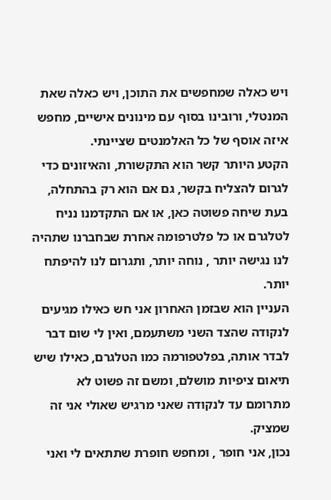ויש כאלה שמחפשים את התוכן, ויש כאלה שאת המנטלי, ורובינו בסוף עם מינונים אישיים, מחפש איזה אוסף של כל האלמנטים שציינתי.
הקטע היותר קשר הוא התקשורת, והאיזונים כדי לגרום להצליח בקשר, גם אם הוא רק בהתחלה, בעת שיחה פשוטה כאן, או אם התקדמנו נניח לטלגרם או כל פלטרפומה אחרת שבחברנו שתהיה לנו נגישה יותר , נוחה יותר, ותגרום לנו להיפתח יותר.
העניין הוא שבזמן האחרון אני חש כאילו מגיעים לנקודה שהצד השני משתעמם, ואין לי שום דבר לבדר אותה, בפלטפורמה כמו הטלגרם, כאילו שיש תיאום ציפיות מושלם, ומשם זה פשוט לא מתרומם עד לנקודה שאני מרגיש שאולי אני זה שמציק.
נכון, אני חופר , ומחפש חופרת שתתאים לי ואני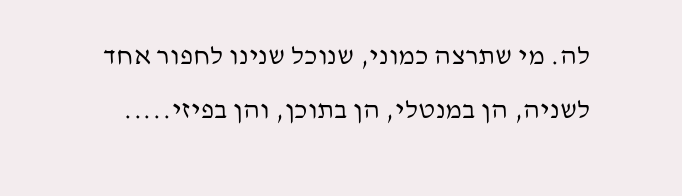לה. מי שתרצה כמוני, שנוכל שנינו לחפור אחד לשניה, הן במנטלי, הן בתוכן, והן בפיזי.....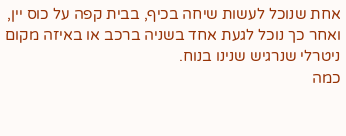אחת שנוכל לעשות שיחה בכיף, בבית קפה על כוס יין, ואחר כך נוכל לגעת אחד בשניה ברכב או באיזה מקום ניטרלי שנרגיש שנינו בנוח.
כמה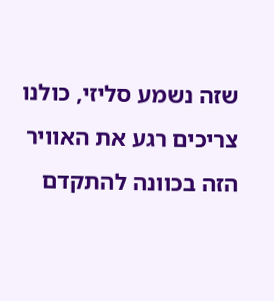שזה נשמע סליזי, כולנו צריכים רגע את האוויר הזה בכוונה להתקדם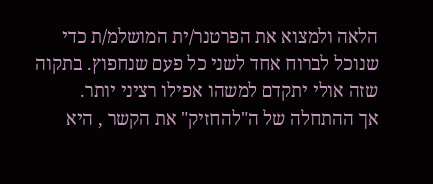הלאה ולמצוא את הפרטנר/ית המושלמ/ת כדי שנוכל לברוח אחד לשני כל פעם שנחפוץ. בתקוה שזה אולי יתקדם למשהו אפילו רציני יותר.
אך ההתחלה של ה"להחזיק" את הקשר , היא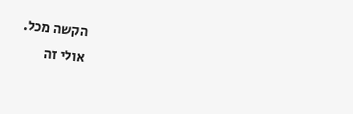הקשה מכל.
אולי זה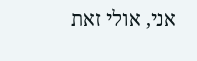אני, אולי זאת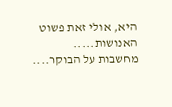היא, אולי זאת פשוט האנושות.....
מחשבות על הבוקר....